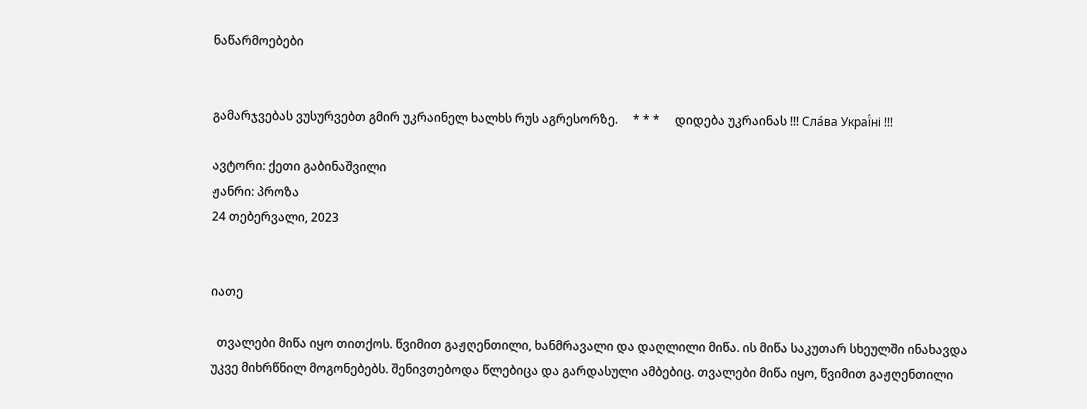ნაწარმოებები


გამარჯვებას ვუსურვებთ გმირ უკრაინელ ხალხს რუს აგრესორზე.     * * *     დიდება უკრაინას !!! Сла́ва Украї́ні !!!

ავტორი: ქეთი გაბინაშვილი
ჟანრი: პროზა
24 თებერვალი, 2023


იათე

  თვალები მიწა იყო თითქოს. წვიმით გაჟღენთილი, ხანმრავალი და დაღლილი მიწა. ის მიწა საკუთარ სხეულში ინახავდა უკვე მიხრწნილ მოგონებებს. შენივთებოდა წლებიცა და გარდასული ამბებიც. თვალები მიწა იყო, წვიმით გაჟღენთილი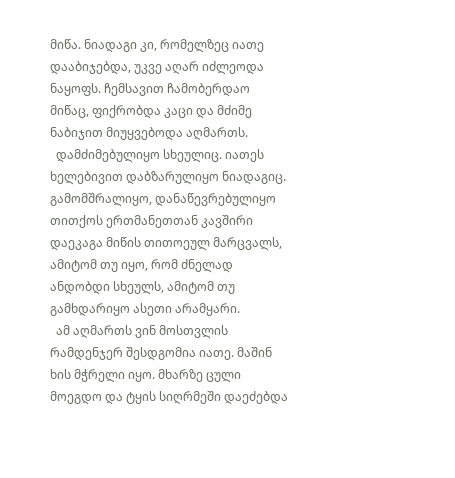მიწა. ნიადაგი კი, რომელზეც იათე დააბიჯებდა, უკვე აღარ იძლეოდა ნაყოფს. ჩემსავით ჩამობერდაო მიწაც, ფიქრობდა კაცი და მძიმე ნაბიჯით მიუყვებოდა აღმართს.
  დამძიმებულიყო სხეულიც. იათეს ხელებივით დაბზარულიყო ნიადაგიც. გამომშრალიყო, დანაწევრებულიყო თითქოს ერთმანეთთან კავშირი დაეკაგა მიწის თითოეულ მარცვალს, ამიტომ თუ იყო, რომ ძნელად ანდობდი სხეულს, ამიტომ თუ გამხდარიყო ასეთი არამყარი.
  ამ აღმართს ვინ მოსთვლის რამდენჯერ შესდგომია იათე. მაშინ ხის მჭრელი იყო. მხარზე ცული მოეგდო და ტყის სიღრმეში დაეძებდა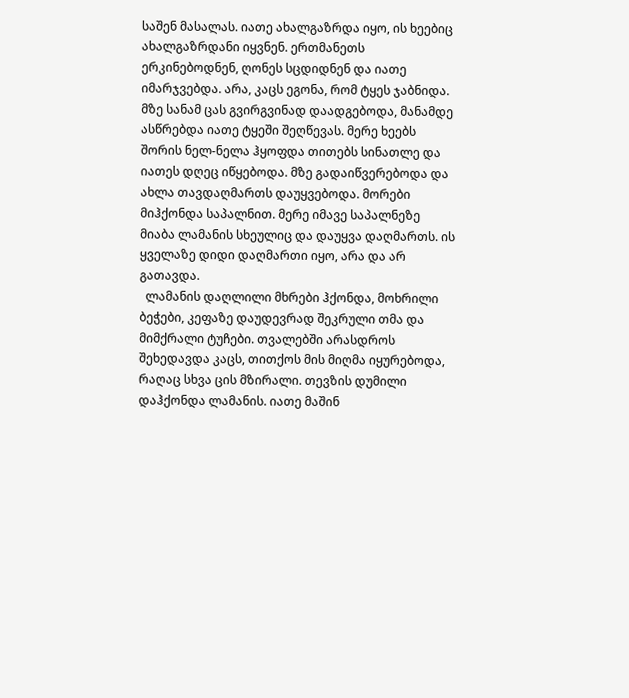საშენ მასალას. იათე ახალგაზრდა იყო, ის ხეებიც ახალგაზრდანი იყვნენ. ერთმანეთს ერკინებოდნენ, ღონეს სცდიდნენ და იათე იმარჯვებდა. არა, კაცს ეგონა, რომ ტყეს ჯაბნიდა. მზე სანამ ცას გვირგვინად დაადგებოდა, მანამდე ასწრებდა იათე ტყეში შეღწევას. მერე ხეებს შორის ნელ-ნელა ჰყოფდა თითებს სინათლე და იათეს დღეც იწყებოდა. მზე გადაიწვერებოდა და ახლა თავდაღმართს დაუყვებოდა. მორები მიჰქონდა საპალნით. მერე იმავე საპალნეზე მიაბა ლამანის სხეულიც და დაუყვა დაღმართს. ის ყველაზე დიდი დაღმართი იყო, არა და არ გათავდა.
  ლამანის დაღლილი მხრები ჰქონდა, მოხრილი ბეჭები, კეფაზე დაუდევრად შეკრული თმა და მიმქრალი ტუჩები. თვალებში არასდროს შეხედავდა კაცს, თითქოს მის მიღმა იყურებოდა, რაღაც სხვა ცის მზირალი. თევზის დუმილი დაჰქონდა ლამანის. იათე მაშინ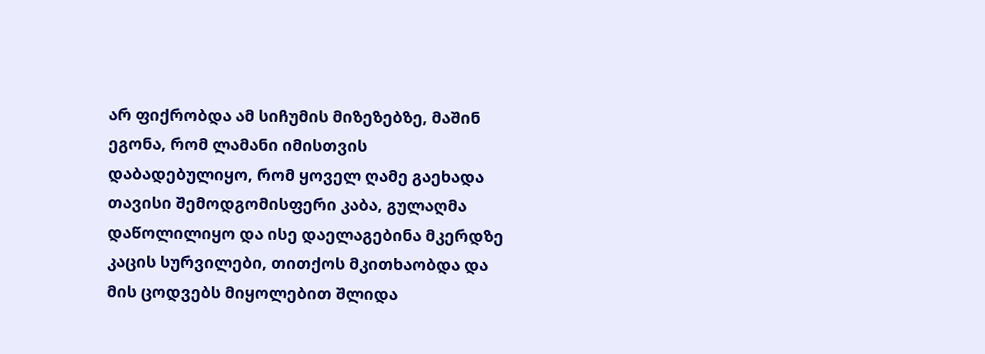არ ფიქრობდა ამ სიჩუმის მიზეზებზე, მაშინ ეგონა, რომ ლამანი იმისთვის დაბადებულიყო, რომ ყოველ ღამე გაეხადა თავისი შემოდგომისფერი კაბა, გულაღმა დაწოლილიყო და ისე დაელაგებინა მკერდზე კაცის სურვილები, თითქოს მკითხაობდა და მის ცოდვებს მიყოლებით შლიდა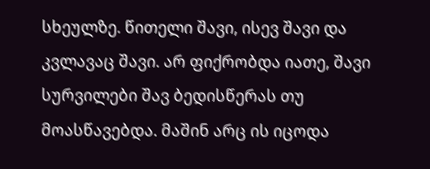სხეულზე. წითელი შავი, ისევ შავი და კვლავაც შავი. არ ფიქრობდა იათე, შავი სურვილები შავ ბედისწერას თუ მოასწავებდა. მაშინ არც ის იცოდა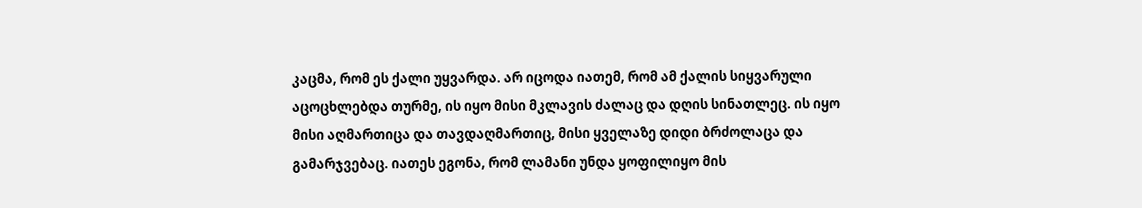კაცმა, რომ ეს ქალი უყვარდა. არ იცოდა იათემ, რომ ამ ქალის სიყვარული აცოცხლებდა თურმე, ის იყო მისი მკლავის ძალაც და დღის სინათლეც. ის იყო მისი აღმართიცა და თავდაღმართიც, მისი ყველაზე დიდი ბრძოლაცა და გამარჯვებაც. იათეს ეგონა, რომ ლამანი უნდა ყოფილიყო მის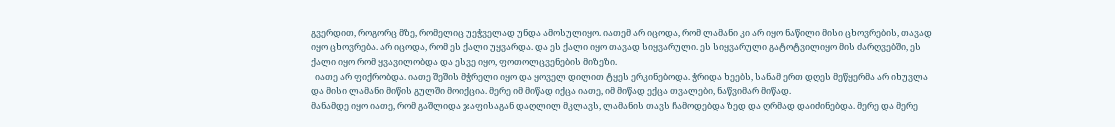გვერდით, როგორც მზე, რომელიც უეჭველად უნდა ამოსულიყო. იათემ არ იცოდა, რომ ლამანი კი არ იყო ნაწილი მისი ცხოვრების, თავად იყო ცხოვრება. არ იცოდა, რომ ეს ქალი უყვარდა. და ეს ქალი იყო თავად სიყვარული. ეს სიყვარული გატოტვილიყო მის ძარღვებში, ეს ქალი იყო რომ ყვავილობდა და ესვე იყო, ფოთოლცვენების მიზეზი.
  იათე არ ფიქრობდა. იათე შეშის მჭრელი იყო და ყოველ დილით ტყეს ერკინებოდა. ჭრიდა ხეებს, სანამ ერთ დღეს მეწყერმა არ იხუვლა და მისი ლამანი მიწის გულში მოიქცია. მერე იმ მიწად იქცა იათე, იმ მიწად ექცა თვალები, ნაწვიმარ მიწად.
მანამდე იყო იათე, რომ გაშლიდა ჯაფისაგან დაღლილ მკლავს, ლამანის თავს ჩამოდებდა ზედ და ღრმად დაიძინებდა. მერე და მერე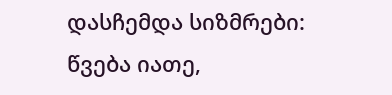დასჩემდა სიზმრები: წვება იათე,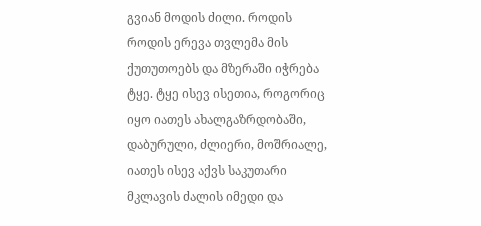გვიან მოდის ძილი. როდის როდის ერევა თვლემა მის ქუთუთოებს და მზერაში იჭრება ტყე. ტყე ისევ ისეთია, როგორიც იყო იათეს ახალგაზრდობაში, დაბურული, ძლიერი, მოშრიალე, იათეს ისევ აქვს საკუთარი მკლავის ძალის იმედი და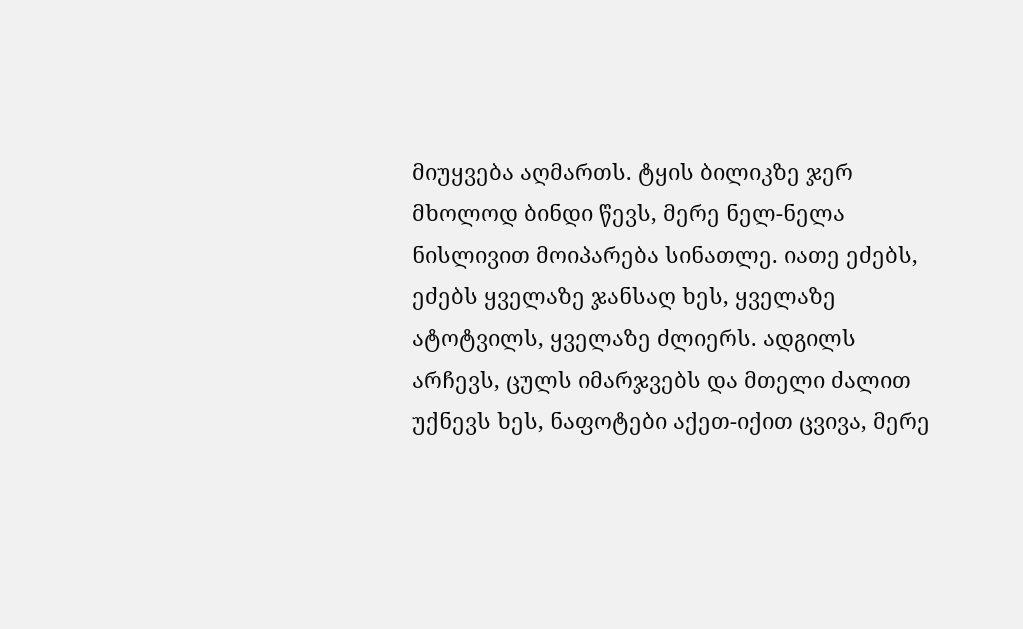მიუყვება აღმართს. ტყის ბილიკზე ჯერ მხოლოდ ბინდი წევს, მერე ნელ-ნელა ნისლივით მოიპარება სინათლე. იათე ეძებს, ეძებს ყველაზე ჯანსაღ ხეს, ყველაზე ატოტვილს, ყველაზე ძლიერს. ადგილს არჩევს, ცულს იმარჯვებს და მთელი ძალით უქნევს ხეს, ნაფოტები აქეთ-იქით ცვივა, მერე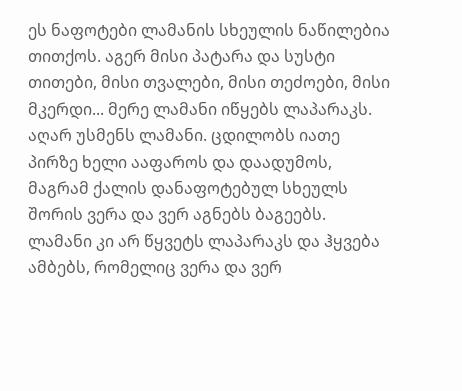ეს ნაფოტები ლამანის სხეულის ნაწილებია თითქოს. აგერ მისი პატარა და სუსტი თითები, მისი თვალები, მისი თეძოები, მისი მკერდი... მერე ლამანი იწყებს ლაპარაკს. აღარ უსმენს ლამანი. ცდილობს იათე პირზე ხელი ააფაროს და დაადუმოს, მაგრამ ქალის დანაფოტებულ სხეულს შორის ვერა და ვერ აგნებს ბაგეებს. ლამანი კი არ წყვეტს ლაპარაკს და ჰყვება ამბებს, რომელიც ვერა და ვერ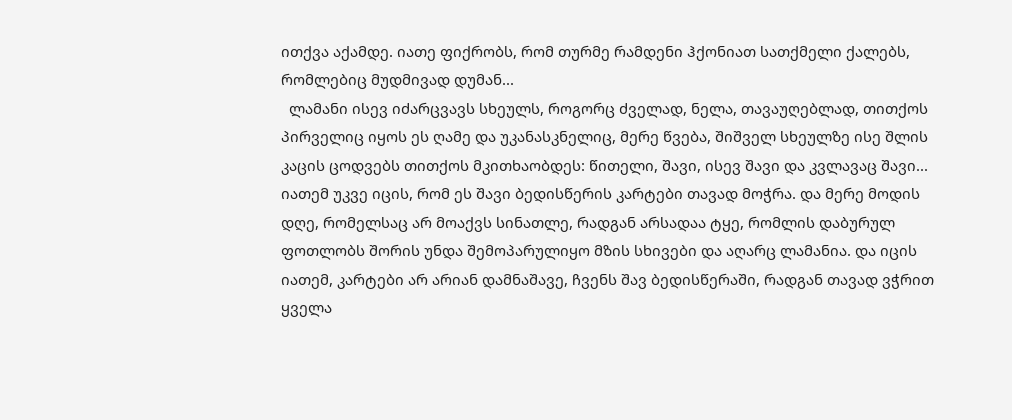ითქვა აქამდე. იათე ფიქრობს, რომ თურმე რამდენი ჰქონიათ სათქმელი ქალებს, რომლებიც მუდმივად დუმან...
  ლამანი ისევ იძარცვავს სხეულს, როგორც ძველად, ნელა, თავაუღებლად, თითქოს პირველიც იყოს ეს ღამე და უკანასკნელიც, მერე წვება, შიშველ სხეულზე ისე შლის კაცის ცოდვებს თითქოს მკითხაობდეს: წითელი, შავი, ისევ შავი და კვლავაც შავი... იათემ უკვე იცის, რომ ეს შავი ბედისწერის კარტები თავად მოჭრა. და მერე მოდის დღე, რომელსაც არ მოაქვს სინათლე, რადგან არსადაა ტყე, რომლის დაბურულ ფოთლობს შორის უნდა შემოპარულიყო მზის სხივები და აღარც ლამანია. და იცის იათემ, კარტები არ არიან დამნაშავე, ჩვენს შავ ბედისწერაში, რადგან თავად ვჭრით ყველა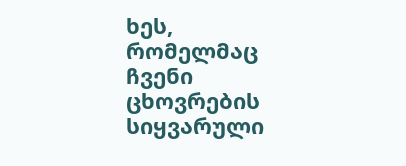ხეს, რომელმაც ჩვენი ცხოვრების სიყვარული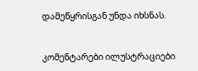დამეწყრისგან უნდა იხსნას.


კომენტარები ილუსტრაციები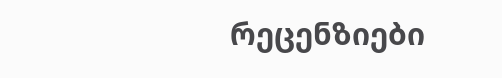რეცენზიები